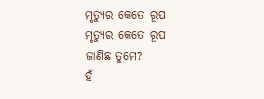ମୃତ୍ୟୁର କେତେ ରୂପ
ମୃତ୍ୟୁର କେତେ ରୂପ
ଜାଣିଛ ତୁମେ?
ହଁ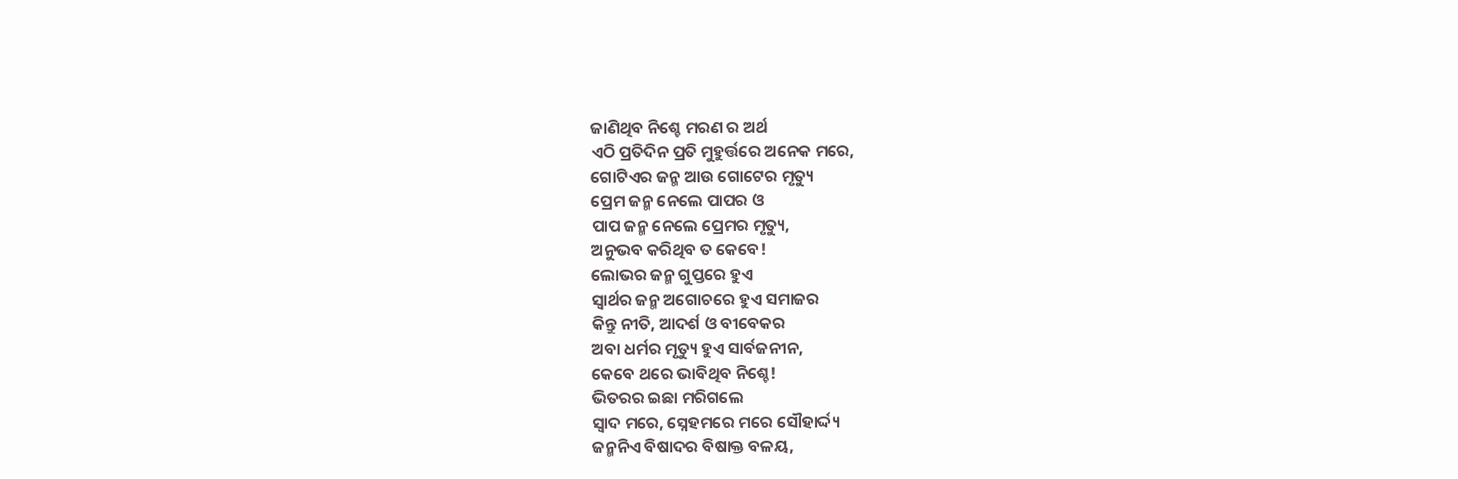ଜାଣିଥିବ ନିଶ୍ଚେ ମରଣ ର ଅର୍ଥ
ଏଠି ପ୍ରତିଦିନ ପ୍ରତି ମୁହୁର୍ତ୍ତରେ ଅନେକ ମରେ,
ଗୋଟିଏର ଜନ୍ମ ଆଉ ଗୋଟେର ମୃତ୍ୟୁ
ପ୍ରେମ ଜନ୍ମ ନେଲେ ପାପର ଓ
ପାପ ଜନ୍ମ ନେଲେ ପ୍ରେମର ମୃତ୍ୟୁ,
ଅନୁଭବ କରିଥିବ ତ କେବେ!
ଲୋଭର ଜନ୍ମ ଗୁପ୍ତରେ ହୁଏ
ସ୍ୱାର୍ଥର ଜନ୍ମ ଅଗୋଚରେ ହୁଏ ସମାଜର
କିନ୍ତୁ ନୀତି, ଆଦର୍ଶ ଓ ବୀବେକର
ଅବା ଧର୍ମର ମୃତ୍ୟୁ ହୁଏ ସାର୍ବଜନୀନ,
କେବେ ଥରେ ଭାବିଥିବ ନିଶ୍ଚେ!
ଭିତରର ଇଛା ମରିଗଲେ
ସ୍ୱାଦ ମରେ, ସ୍ନେହମରେ ମରେ ସୌହାର୍ଦ୍ଦ୍ୟ
ଜନ୍ମନିଏ ବିଷାଦର ବିଷାକ୍ତ ବଳୟ,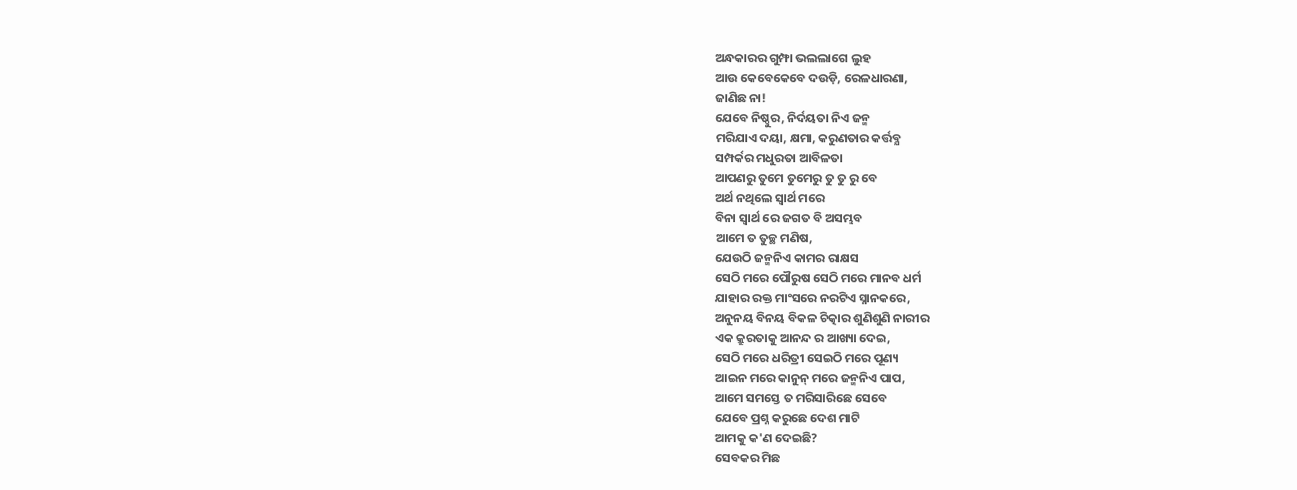ଅନ୍ଧକାରର ଗୁମ୍ଫା ଭଲଲାଗେ ଲୁହ
ଆଉ କେବେକେବେ ଦଉଡ଼ି, ରେଳଧାରଣା,
ଜାଣିଛ ନା!
ଯେବେ ନିଷ୍ଠୁର, ନିର୍ଦୟତା ନିଏ ଜନ୍ମ
ମରିଯାଏ ଦୟା, କ୍ଷମା, କରୁଣତାର କର୍ତ୍ତବ୍ଯ
ସମ୍ପର୍କର ମଧୁରତା ଆବିଳତା
ଆପଣରୁ ତୁମେ ତୁମେରୁ ତୁ ତୁ ରୁ ବେ
ଅର୍ଥ ନଥିଲେ ସ୍ୱାର୍ଥ ମରେ
ବିନା ସ୍ୱାର୍ଥ ରେ ଜଗତ ବି ଅସମ୍ଭବ
ଆମେ ତ ତୁଚ୍ଛ ମଣିଷ,
ଯେଉଠି ଜନ୍ମନିଏ କାମର ରାକ୍ଷସ
ସେଠି ମରେ ପୌରୁଷ ସେଠି ମରେ ମାନବ ଧର୍ମ
ଯାହାର ରକ୍ତ ମାଂସରେ ନରଟିଏ ସ୍ନାନକରେ,
ଅନୁନୟ ବିନୟ ବିକଳ ଚିତ୍କାର ଶୁଣିଶୁଣି ନାରୀର
ଏକ କ୍ରୁରତାକୁ ଆନନ୍ଦ ର ଆଖ୍ୟା ଦେଇ,
ସେଠି ମରେ ଧରିତ୍ରୀ ସେଇଠି ମରେ ପୂଣ୍ୟ
ଆଇନ ମରେ କାନୁନ୍ ମରେ ଜନ୍ମନିଏ ପାପ,
ଆମେ ସମସ୍ତେ ତ ମରିସାରିଛେ ସେବେ
ଯେବେ ପ୍ରଶ୍ନ କରୁଛେ ଦେଶ ମାଟି
ଆମକୁ କ'ଣ ଦେଇଛି?
ସେବକର ମିଛ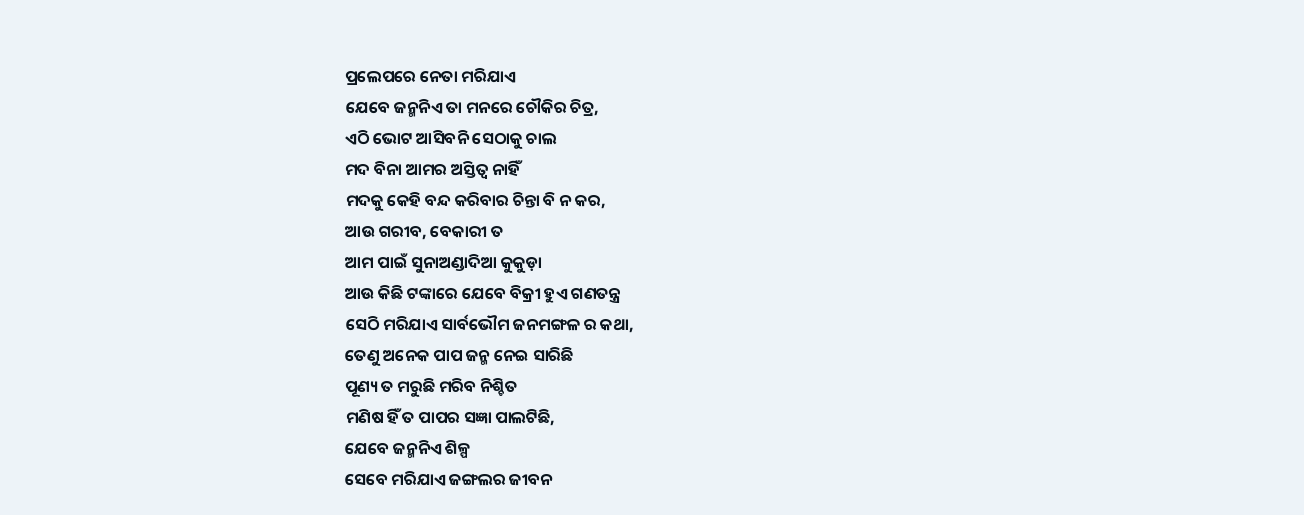ପ୍ରଲେପରେ ନେତା ମରିଯାଏ
ଯେବେ ଜନ୍ମନିଏ ତା ମନରେ ଚୌକିର ଚିତ୍ର,
ଏଠି ଭୋଟ ଆସିବନି ସେଠାକୁ ଚାଲ
ମଦ ବିନା ଆମର ଅସ୍ତିତ୍ବ ନାହିଁ
ମଦକୁ କେହି ବନ୍ଦ କରିବାର ଚିନ୍ତା ବି ନ କର,
ଆଉ ଗରୀବ, ବେକାରୀ ତ
ଆମ ପାଇଁ ସୁନାଅଣ୍ଡାଦିଆ କୁକୁଡ଼ା
ଆଉ କିଛି ଟଙ୍କାରେ ଯେବେ ବିକ୍ରୀ ହୁଏ ଗଣତନ୍ତ୍ର
ସେଠି ମରିଯାଏ ସାର୍ବଭୌମ ଜନମଙ୍ଗଳ ର କଥା,
ତେଣୁ ଅନେକ ପାପ ଜନ୍ମ ନେଇ ସାରିଛି
ପୂଣ୍ୟ ତ ମରୁଛି ମରିବ ନିଶ୍ଚିତ
ମଣିଷ ହିଁ ତ ପାପର ସଜ୍ଞା ପାଲଟିଛି,
ଯେବେ ଜନ୍ମନିଏ ଶିଳ୍ପ
ସେବେ ମରିଯାଏ ଜଙ୍ଗଲର ଜୀବନ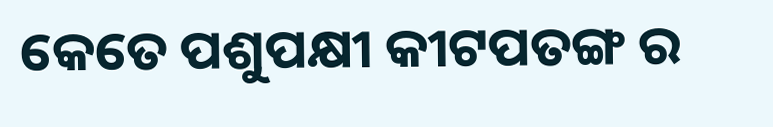କେତେ ପଶୁପକ୍ଷୀ କୀଟପତଙ୍ଗ ର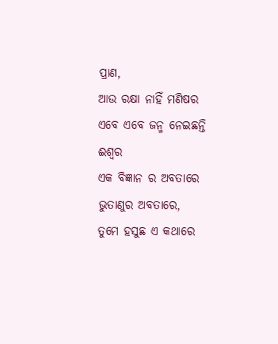ପ୍ରାଣ,
ଆଉ ରକ୍ଷା ନାହିଁ ମଣିଷର
ଏବେ ଏବେ ଜନ୍ମ ନେଇଛନ୍ତି ଈଶ୍ବର
ଏକ ବିଜ୍ଞାନ ର ଅବତାରେ
ଭୁତାଣୁର ଅବତାରେ,
ତୁମେ ହସୁଛ ଏ କଥାରେ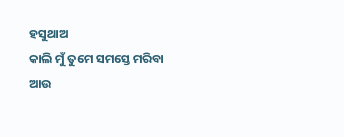ହସୁଥାଅ
କାଲି ମୁଁ ତୁମେ ସମସ୍ତେ ମରିବା
ଆଉ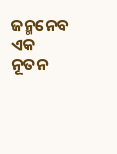ଜନ୍ମନେବ ଏକ ନୂତନ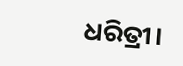ଧରିତ୍ରୀ।